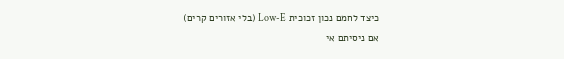כיצד לחמם נכון זכוכית Low-E (בלי אזורים קרים)
אם ניסיתם אי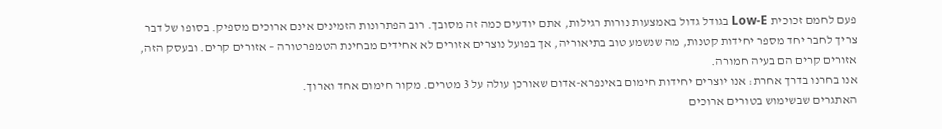פעם לחמם זכוכית Low-E בגודל גדול באמצעות נורות רגילות, אתם יודעים כמה זה מסובך. רוב הפתרונות הזמינים אינם ארוכים מספיק. בסופו של דבר צריך לחבר יחד מספר יחידות קטנות, מה שנשמע טוב בתיאוריה, אך בפועל נוצרים אזורים לא אחידים מבחינת הטמפרטורה – אזורים קרים. ובעסק הזה, אזורים קרים הם בעיה חמורה.
אנו בחרנו בדרך אחרת: אנו יוצרים יחידות חימום באינפרא-אדום שאורכן עולה על 3 מטרים. מקור חימום אחד וארוך.
האתגרים שבשימוש בטורים ארוכים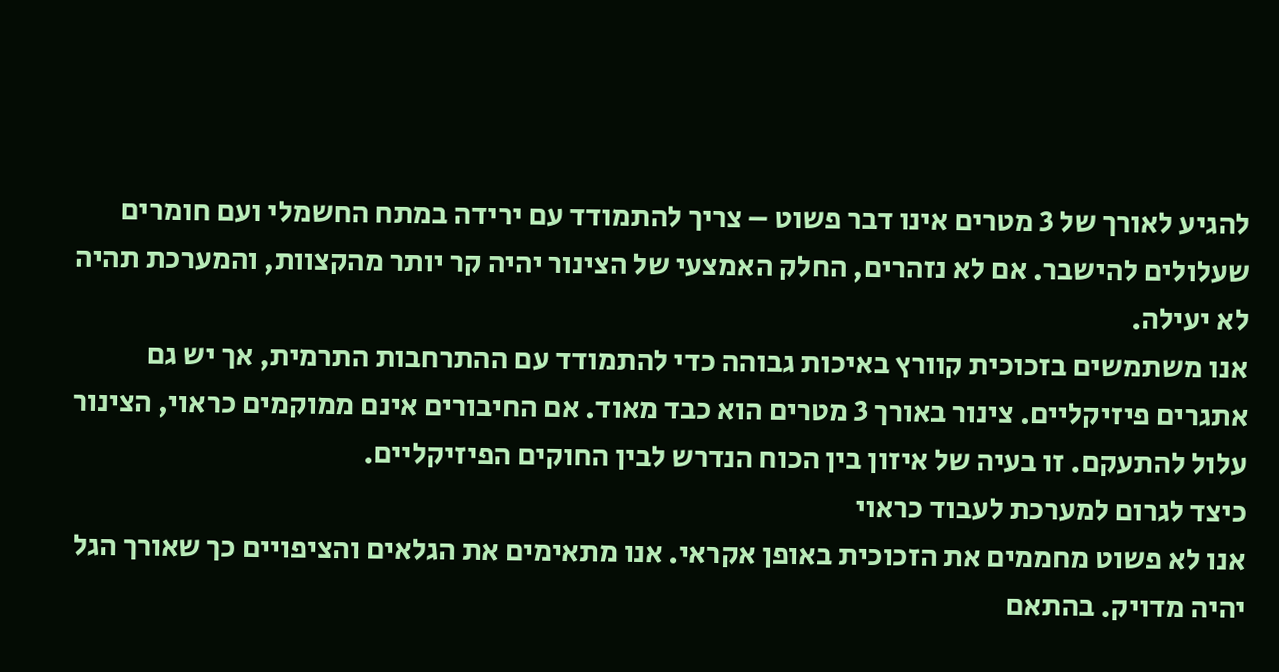להגיע לאורך של 3 מטרים אינו דבר פשוט – צריך להתמודד עם ירידה במתח החשמלי ועם חומרים שעלולים להישבר. אם לא נזהרים, החלק האמצעי של הצינור יהיה קר יותר מהקצוות, והמערכת תהיה לא יעילה.
אנו משתמשים בזכוכית קוורץ באיכות גבוהה כדי להתמודד עם ההתרחבות התרמית, אך יש גם אתגרים פיזיקליים. צינור באורך 3 מטרים הוא כבד מאוד. אם החיבורים אינם ממוקמים כראוי, הצינור עלול להתעקם. זו בעיה של איזון בין הכוח הנדרש לבין החוקים הפיזיקליים.
כיצד לגרום למערכת לעבוד כראוי
אנו לא פשוט מחממים את הזכוכית באופן אקראי. אנו מתאימים את הגלאים והציפויים כך שאורך הגל יהיה מדויק. בהתאם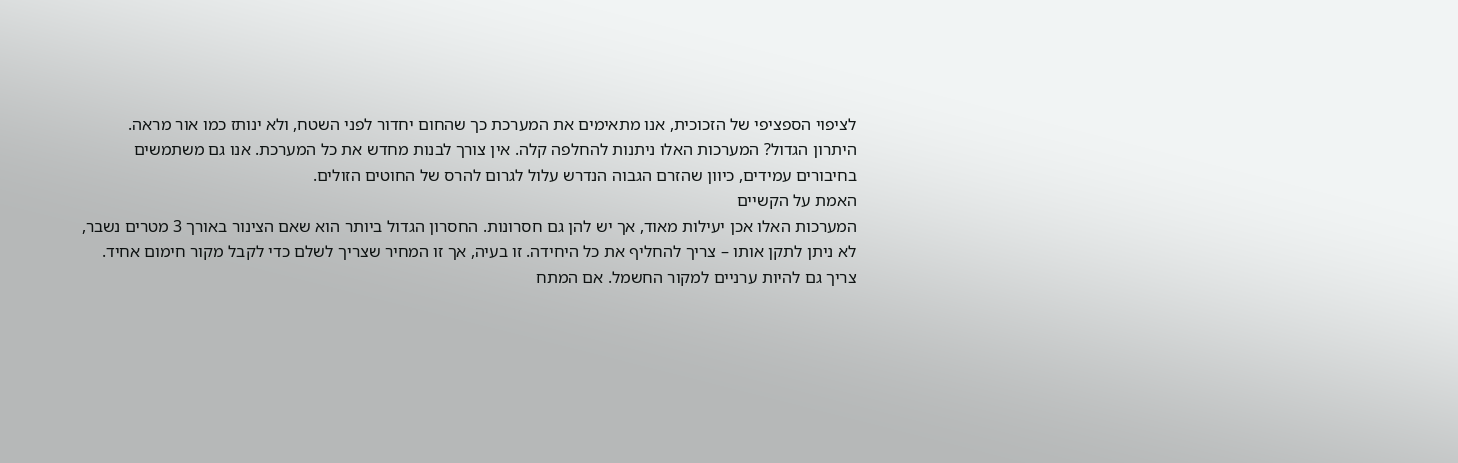לציפוי הספציפי של הזכוכית, אנו מתאימים את המערכת כך שהחום יחדור לפני השטח, ולא ינותז כמו אור מראה.
היתרון הגדול? המערכות האלו ניתנות להחלפה קלה. אין צורך לבנות מחדש את כל המערכת. אנו גם משתמשים בחיבורים עמידים, כיוון שהזרם הגבוה הנדרש עלול לגרום להרס של החוטים הזולים.
האמת על הקשיים
המערכות האלו אכן יעילות מאוד, אך יש להן גם חסרונות. החסרון הגדול ביותר הוא שאם הצינור באורך 3 מטרים נשבר, לא ניתן לתקן אותו – צריך להחליף את כל היחידה. זו בעיה, אך זו המחיר שצריך לשלם כדי לקבל מקור חימום אחיד.
צריך גם להיות ערניים למקור החשמל. אם המתח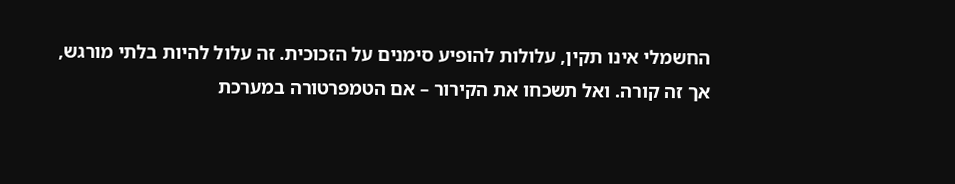החשמלי אינו תקין, עלולות להופיע סימנים על הזכוכית. זה עלול להיות בלתי מורגש, אך זה קורה. ואל תשכחו את הקירור – אם הטמפרטורה במערכת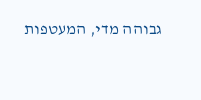גבוהה מדי, המעטפות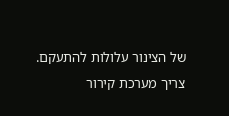של הצינור עלולות להתעקם. צריך מערכת קירור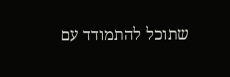שתוכל להתמודד עם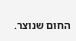החום שנוצר.